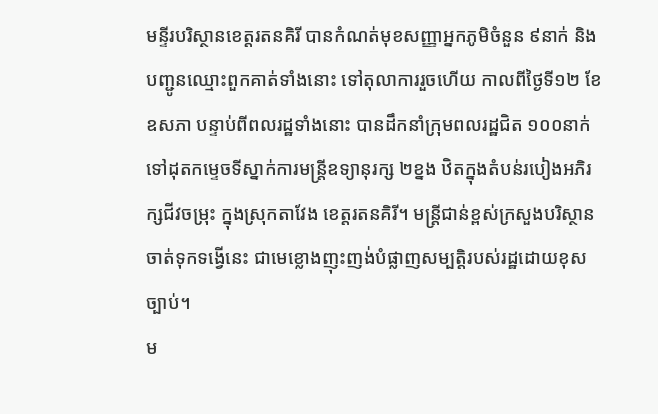មន្ទីរបរិស្ថានខេត្តរតនគិរី បានកំណត់មុខសញ្ញាអ្នកភូមិចំនួន ៩នាក់ និងបញ្ជូនឈ្មោះពួកគាត់ទាំងនោះ ទៅតុលាការរួចហើយ កាលពីថ្ងៃទី១២ ខែឧសភា បន្ទាប់ពីពលរដ្ឋទាំងនោះ បានដឹកនាំក្រុមពលរដ្ឋជិត ១០០នាក់ ទៅដុតកម្ទេចទីស្នាក់ការមន្ត្រីឧទ្យានុរក្ស ២ខ្នង ឋិតក្នុងតំបន់របៀងអភិរក្សជីវចម្រុះ ក្នុងស្រុកតាវែង ខេត្តរតនគិរី។ មន្ត្រីជាន់ខ្ពស់ក្រសួងបរិស្ថានចាត់ទុកទង្វើនេះ ជាមេខ្លោងញុះញង់បំផ្លាញសម្បត្តិរបស់រដ្ឋដោយខុសច្បាប់។
ម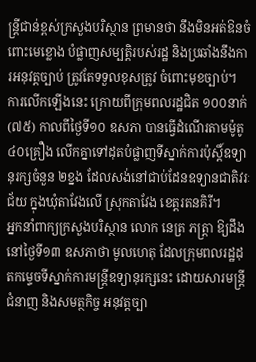ន្ត្រីជាន់ខ្ពស់ក្រសួងបរិស្ថាន ព្រមានថា នឹងមិនអត់ឱនចំពោះមេខ្លោង បំផ្លាញសម្បត្តិរបស់រដ្ឋ និងប្រឆាំងនឹងការអនុវត្តច្បាប់ ត្រូវតែទទួលខុសត្រូវ ចំពោះមុខច្បាប់។ ការលើកឡើងនេះ ក្រោយពីក្រុមពលរដ្ឋជិត ១០០នាក់ (៧៥) កាលពីថ្ងៃទី១០ ឧសភា បានធ្វើដំណើរតាមម៉ូតូ ៤០គ្រឿង លើកគ្នាទៅដុតបំផ្លាញទីស្នាក់ការប៉ុស្តិ៍ឧទ្យានុរក្សចំនួន ២ខ្នង ដែលសង់នៅជាប់ដែនឧទ្យានជាតិវរៈជ័យ ក្នុងឃុំតាវែងលើ ស្រុកតាវែង ខេត្តរតនគិរី។
អ្នកនាំពាក្យក្រសួងបរិស្ថាន លោក នេត្រ ភត្ត្រា ឱ្យដឹងនៅថ្ងៃទី១៣ ឧសភាថា មូលហេតុ ដែលក្រុមពលរដ្ឋដុតកម្ទេចទីស្នាក់ការមន្ត្រីឧទ្យានុរក្សនេះ ដោយសារមន្ត្រីជំនាញ និងសមត្ថកិច្ច អនុវត្តច្បា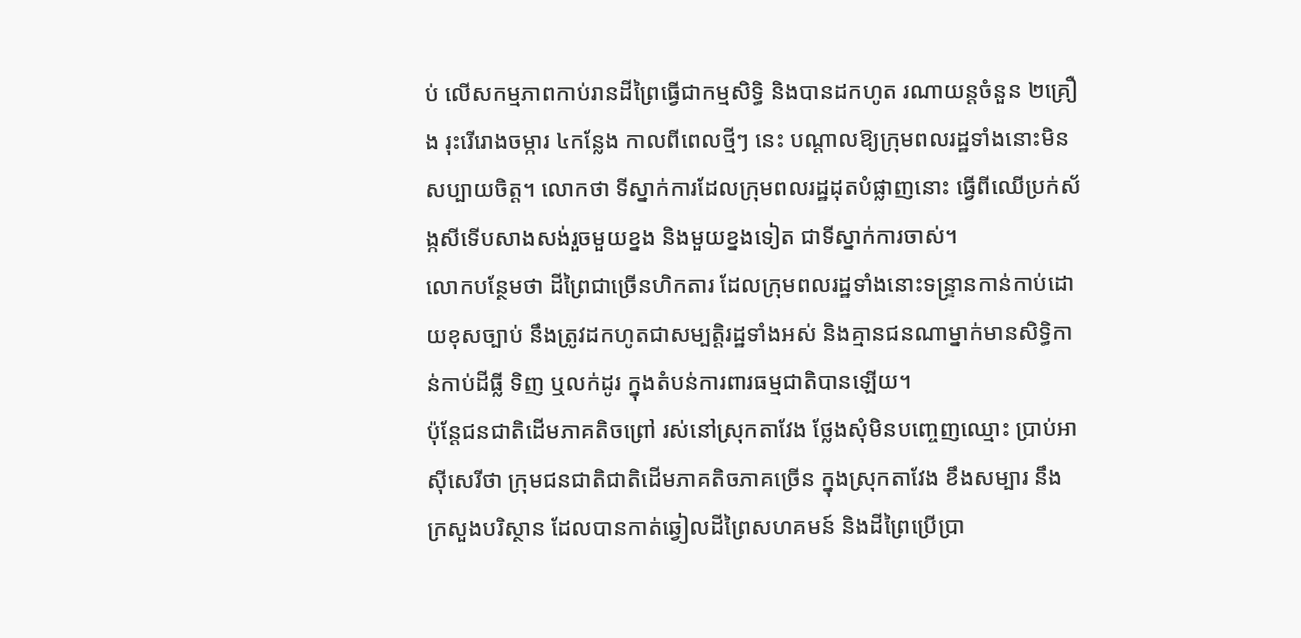ប់ លើសកម្មភាពកាប់រានដីព្រៃធ្វើជាកម្មសិទ្ធិ និងបានដកហូត រណាយន្តចំនួន ២គ្រឿង រុះរើរោងចម្ការ ៤កន្លែង កាលពីពេលថ្មីៗ នេះ បណ្ដាលឱ្យក្រុមពលរដ្ឋទាំងនោះមិនសប្បាយចិត្ត។ លោកថា ទីស្នាក់ការដែលក្រុមពលរដ្ឋដុតបំផ្លាញនោះ ធ្វើពីឈើប្រក់ស័ង្កសីទើបសាងសង់រួចមួយខ្នង និងមួយខ្នងទៀត ជាទីស្នាក់ការចាស់។
លោកបន្ថែមថា ដីព្រៃជាច្រើនហិកតារ ដែលក្រុមពលរដ្ឋទាំងនោះទន្ទ្រានកាន់កាប់ដោយខុសច្បាប់ នឹងត្រូវដកហូតជាសម្បត្តិរដ្ឋទាំងអស់ និងគ្មានជនណាម្នាក់មានសិទ្ធិកាន់កាប់ដីធ្លី ទិញ ឬលក់ដូរ ក្នុងតំបន់ការពារធម្មជាតិបានឡើយ។
ប៉ុន្តែជនជាតិដើមភាគតិចព្រៅ រស់នៅស្រុកតាវែង ថ្លែងសុំមិនបញ្ចេញឈ្មោះ ប្រាប់អាស៊ីសេរីថា ក្រុមជនជាតិជាតិដើមភាគតិចភាគច្រើន ក្នុងស្រុកតាវែង ខឹងសម្បារ នឹងក្រសួងបរិស្ថាន ដែលបានកាត់ឆ្វៀលដីព្រៃសហគមន៍ និងដីព្រៃប្រើប្រា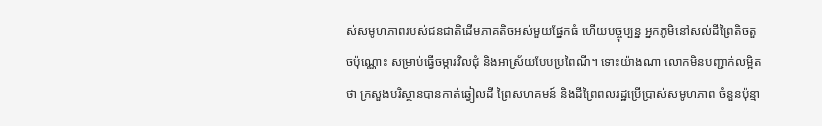ស់សមូហភាពរបស់ជនជាតិដើមភាគតិចអស់មួយផ្នែកធំ ហើយបច្ចុប្បន្ន អ្នកភូមិនៅសល់ដីព្រៃតិចតួចប៉ុណ្ណោះ សម្រាប់ធ្វើចម្ការវិលជុំ និងអាស្រ័យបែបប្រពៃណី។ ទោះយ៉ាងណា លោកមិនបញ្ជាក់លម្អិតថា ក្រសួងបរិស្ថានបានកាត់ឆ្វៀលដី ព្រៃសហគមន៍ និងដីព្រៃពលរដ្ឋប្រើប្រាស់សមូហភាព ចំនួនប៉ុន្មា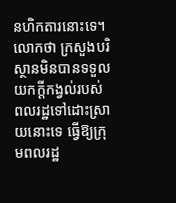នហិកតារនោះទេ។ លោកថា ក្រសួងបរិស្ថានមិនបានទទួលយកក្តីកង្វល់របស់ពលរដ្ឋទៅដោះស្រាយនោះទេ ធ្វើឱ្យក្រុមពលរដ្ឋ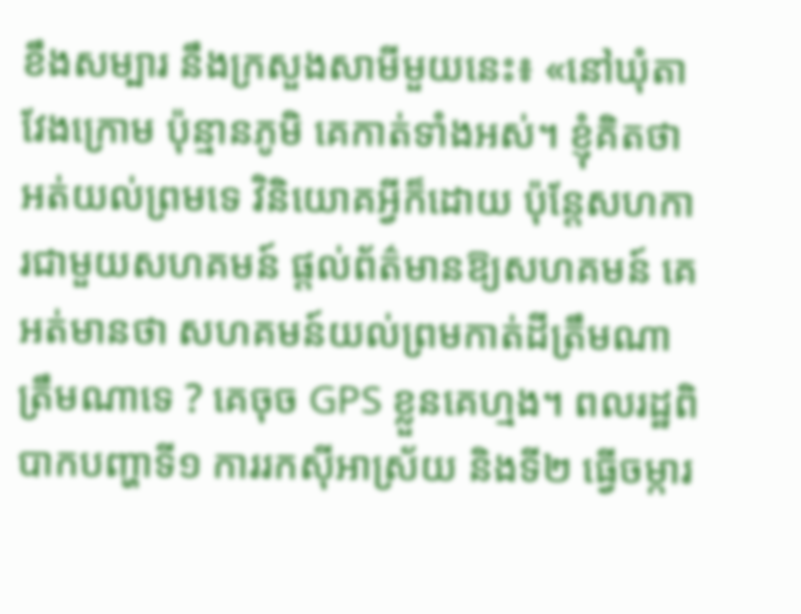ខឹងសម្បារ នឹងក្រសួងសាមីមួយនេះ៖ «នៅឃុំតាវែងក្រោម ប៉ុន្មានភូមិ គេកាត់ទាំងអស់។ ខ្ញុំគិតថា អត់យល់ព្រមទេ វិនិយោគអ្វីក៏ដោយ ប៉ុន្តែសហការជាមួយសហគមន៍ ផ្ដល់ព័ត៌មានឱ្យសហគមន៍ គេអត់មានថា សហគមន៍យល់ព្រមកាត់ដីត្រឹមណា ត្រឹមណាទេ ? គេចុច GPS ខ្លួនគេហ្មង។ ពលរដ្ឋពិបាកបញ្ហាទី១ ការរកស៊ីអាស្រ័យ និងទី២ ធ្វើចម្ការ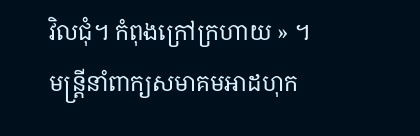វិលជុំ។ កំពុងក្រៅក្រហាយ » ។
មន្ត្រីនាំពាក្យសមាគមអាដហុក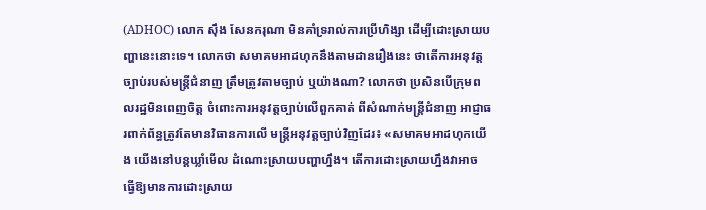(ADHOC) លោក ស៊ឹង សែនករុណា មិនគាំទ្ររាល់ការប្រើហិង្សា ដើម្បីដោះស្រាយបញ្ហានេះនោះទេ។ លោកថា សមាគមអាដហុកនឹងតាមដានរឿងនេះ ថាតើការអនុវត្តច្បាប់របស់មន្ត្រីជំនាញ ត្រឹមត្រូវតាមច្បាប់ ឬយ៉ាងណា? លោកថា ប្រសិនបើក្រុមពលរដ្ឋមិនពេញចិត្ត ចំពោះការអនុវត្តច្បាប់លើពួកគាត់ ពីសំណាក់មន្ត្រីជំនាញ អាជ្ញាធរពាក់ព័ន្ធត្រូវតែមានវិធានការលើ មន្ត្រីអនុវត្តច្បាប់វិញដែរ៖ «សមាគមអាដហុកយើង យើងនៅបន្តឃ្លាំមើល ដំណោះស្រាយបញ្ហាហ្នឹង។ តើការដោះស្រាយហ្នឹងវាអាច ធ្វើឱ្យមានការដោះស្រាយ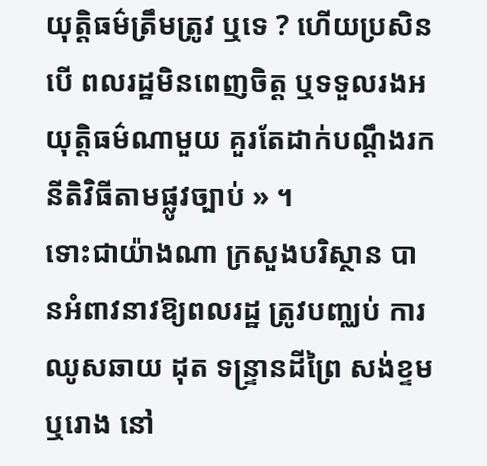យុត្តិធម៌ត្រឹមត្រូវ ឬទេ ? ហើយប្រសិនបើ ពលរដ្ឋមិនពេញចិត្ត ឬទទួលរងអយុត្តិធម៌ណាមួយ គួរតែដាក់បណ្ដឹងរកនីតិវិធីតាមផ្លូវច្បាប់ » ។
ទោះជាយ៉ាងណា ក្រសួងបរិស្ថាន បានអំពាវនាវឱ្យពលរដ្ឋ ត្រូវបញ្ឈប់ ការឈូសឆាយ ដុត ទន្ទ្រានដីព្រៃ សង់ខ្ទម ឬរោង នៅ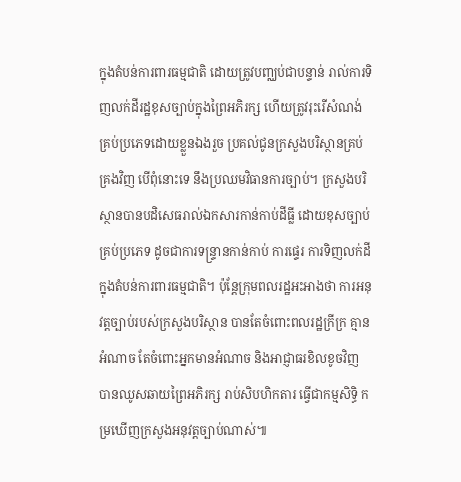ក្នុងតំបន់ការពារធម្មជាតិ ដោយត្រូវបញ្ឈប់ជាបន្ទាន់ រាល់ការទិញលក់ដីរដ្ឋខុសច្បាប់ក្នុងព្រៃអភិរក្ស ហើយត្រូវរុះរើសំណង់គ្រប់ប្រភេទដោយខ្លួនឯងរួច ប្រគល់ជូនក្រសួងបរិស្ថានគ្រប់គ្រងវិញ បើពុំនោះទេ នឹងប្រឈមវិធានការច្បាប់។ ក្រសួងបរិស្ថានបានបដិសេធរាល់ឯកសារកាន់កាប់ដីធ្លី ដោយខុសច្បាប់គ្រប់ប្រភេទ ដូចជាការទន្ទ្រានកាន់កាប់ ការផ្ទេរ ការទិញលក់ដី ក្នុងតំបន់ការពារធម្មជាតិ។ ប៉ុន្តែក្រុមពលរដ្ឋអះអាងថា ការអនុវត្តច្បាប់របស់ក្រសួងបរិស្ថាន បានតែចំពោះពលរដ្ឋក្រីក្រ គ្មានអំណាច តែចំពោះអ្នកមានអំណាច និងអាជ្ញាធរខិលខូចវិញ បានឈូសឆាយព្រៃអភិរក្ស រាប់សិបហិកតារ ធ្វើជាកម្មសិទ្ធិ កម្រឃើញក្រសួងអនុវត្តច្បាប់ណាស់៕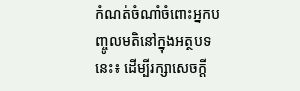កំណត់ចំណាំចំពោះអ្នកបញ្ចូលមតិនៅក្នុងអត្ថបទនេះ៖ ដើម្បីរក្សាសេចក្ដី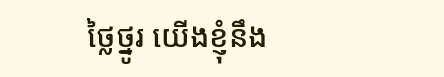ថ្លៃថ្នូរ យើងខ្ញុំនឹង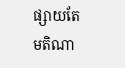ផ្សាយតែមតិណា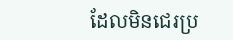ដែលមិនជេរប្រ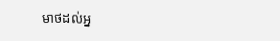មាថដល់អ្ន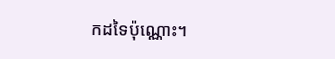កដទៃប៉ុណ្ណោះ។